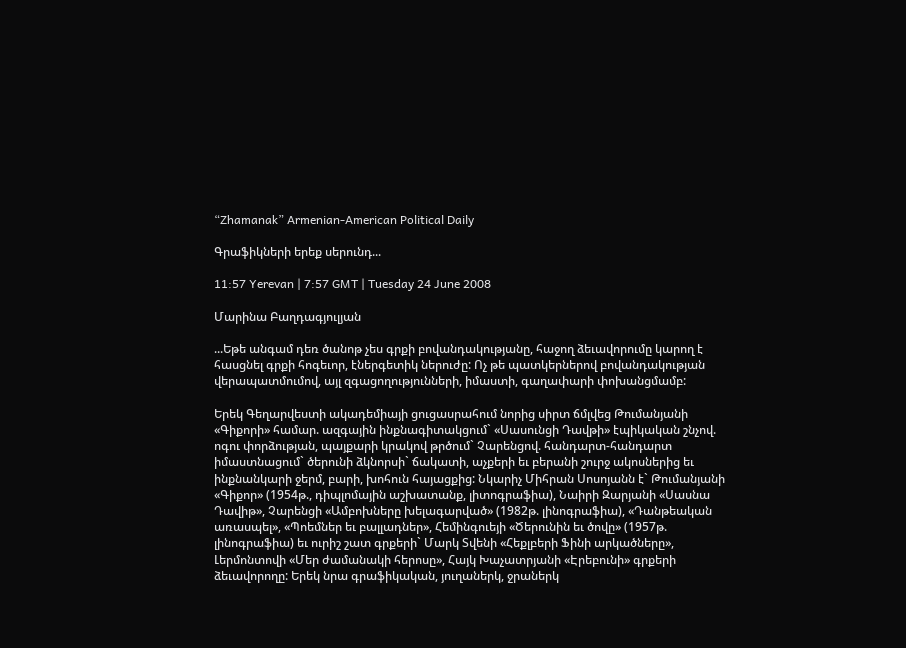“Zhamanak” Armenian-American Political Daily

Գրաֆիկների երեք սերունդ...

11:57 Yerevan | 7:57 GMT | Tuesday 24 June 2008

Մարինա Բաղդագյուլյան

...Եթե անգամ դեռ ծանոթ չես գրքի բովանդակությանը, հաջող ձեւավորումը կարող է հասցնել գրքի հոգեւոր, էներգետիկ ներուժը: Ոչ թե պատկերներով բովանդակության վերապատմումով, այլ զգացողությունների, իմաստի, գաղափարի փոխանցմամբ:

Երեկ Գեղարվեստի ակադեմիայի ցուցասրահում նորից սիրտ ճմլվեց Թումանյանի «Գիքորի» համար. ազգային ինքնագիտակցում` «Սասունցի Դավթի» էպիկական շնչով. ոգու փորձության, պայքարի կրակով թրծում` Չարենցով. հանդարտ-հանդարտ իմաստնացում` ծերունի ձկնորսի` ճակատի, աչքերի եւ բերանի շուրջ ակոսներից եւ ինքնանկարի ջերմ, բարի, խոհուն հայացքից: Նկարիչ Միհրան Սոսոյանն է` Թումանյանի «Գիքոր» (1954թ., դիպլոմային աշխատանք, լիտոգրաֆիա), Նաիրի Զարյանի «Սասնա Դավիթ», Չարենցի «Ամբոխները խելագարված» (1982թ. լինոգրաֆիա), «Դանթեական առասպել», «Պոեմներ եւ բալլադներ», Հեմինգուեյի «Ծերունին եւ ծովը» (1957թ. լինոգրաֆիա) եւ ուրիշ շատ գրքերի` Մարկ Տվենի «Հեքլբերի Ֆինի արկածները», Լերմոնտովի «Մեր ժամանակի հերոսը», Հայկ Խաչատրյանի «Էրեբունի» գրքերի ձեւավորողը: Երեկ նրա գրաֆիկական, յուղաներկ, ջրաներկ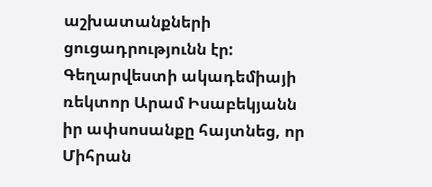աշխատանքների ցուցադրությունն էր: Գեղարվեստի ակադեմիայի ռեկտոր Արամ Իսաբեկյանն իր ափսոսանքը հայտնեց, որ Միհրան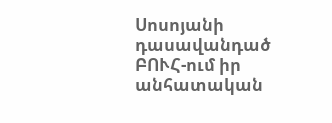Սոսոյանի դասավանդած ԲՈՒՀ-ում իր անհատական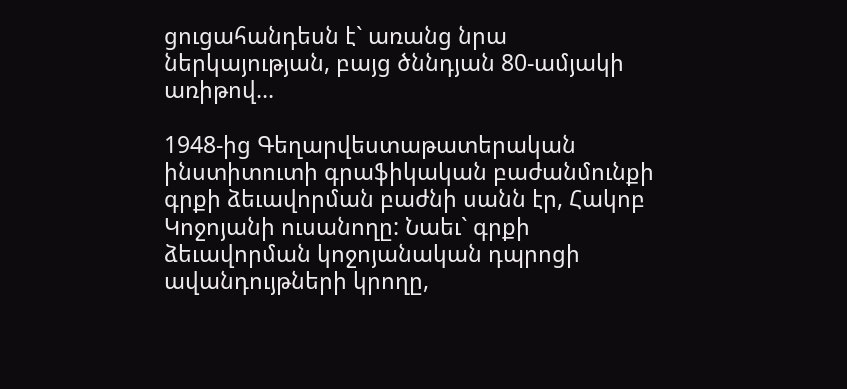ցուցահանդեսն է` առանց նրա ներկայության, բայց ծննդյան 80-ամյակի առիթով...

1948-ից Գեղարվեստաթատերական ինստիտուտի գրաֆիկական բաժանմունքի գրքի ձեւավորման բաժնի սանն էր, Հակոբ Կոջոյանի ուսանողը: Նաեւ` գրքի ձեւավորման կոջոյանական դպրոցի ավանդույթների կրողը,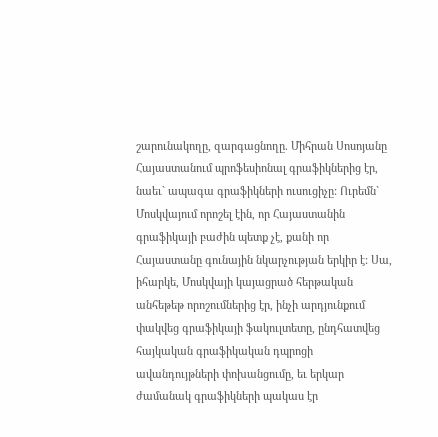շարունակողը, զարգացնողը. Միհրան Սոսոյանը Հայաստանում պրոֆեսիոնալ գրաֆիկներից էր, նաեւ` ապագա գրաֆիկների ուսուցիչը: Ուրեմն` Մոսկվայում որոշել էին, որ Հայաստանին գրաֆիկայի բաժին պետք չէ, քանի որ Հայաստանը գունային նկարչության երկիր է: Սա, իհարկե, Մոսկվայի կայացրած հերթական անհեթեթ որոշումներից էր, ինչի արդյունքում փակվեց գրաֆիկայի ֆակուլտետը, ընդհատվեց հայկական գրաֆիկական դպրոցի ավանդույթների փոխանցումը, եւ երկար ժամանակ գրաֆիկների պակաս էր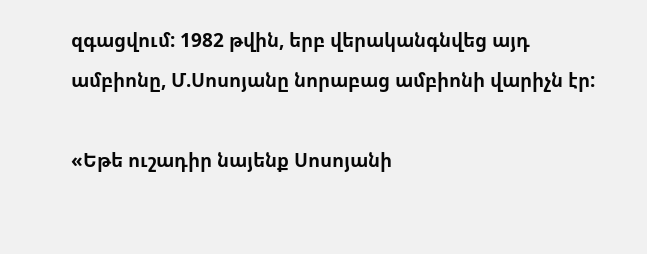զգացվում: 1982 թվին, երբ վերականգնվեց այդ ամբիոնը, Մ.Սոսոյանը նորաբաց ամբիոնի վարիչն էր:

«Եթե ուշադիր նայենք Սոսոյանի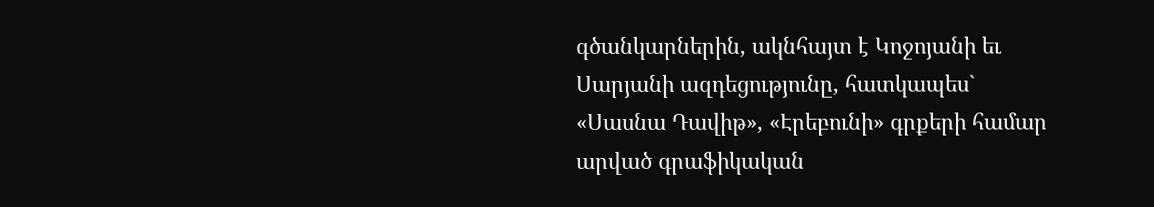գծանկարներին, ակնհայտ է Կոջոյանի եւ Սարյանի ազդեցությունը, հատկապես` «Սասնա Դավիթ», «Էրեբունի» գրքերի համար արված գրաֆիկական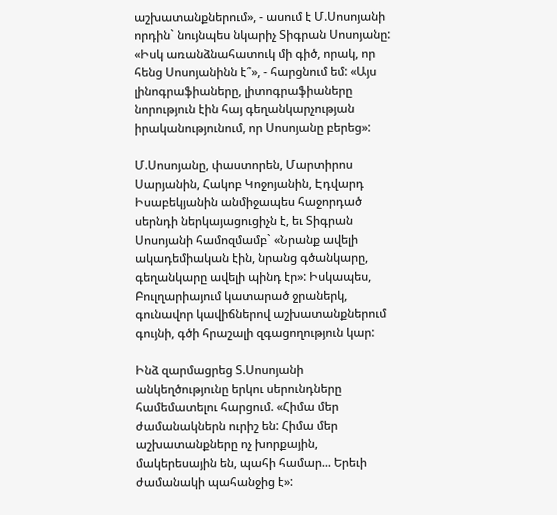աշխատանքներում», - ասում է Մ.Սոսոյանի որդին` նույնպես նկարիչ Տիգրան Սոսոյանը: «Իսկ առանձնահատուկ մի գիծ, որակ, որ հենց Սոսոյանինն է՞», - հարցնում եմ: «Այս լինոգրաֆիաները, լիտոգրաֆիաները նորություն էին հայ գեղանկարչության իրականությունում, որ Սոսոյանը բերեց»:

Մ.Սոսոյանը, փաստորեն, Մարտիրոս Սարյանին, Հակոբ Կոջոյանին, Էդվարդ Իսաբեկյանին անմիջապես հաջորդած սերնդի ներկայացուցիչն է, եւ Տիգրան Սոսոյանի համոզմամբ` «Նրանք ավելի ակադեմիական էին, նրանց գծանկարը, գեղանկարը ավելի պինդ էր»: Իսկապես, Բուլղարիայում կատարած ջրաներկ, գունավոր կավիճներով աշխատանքներում գույնի, գծի հրաշալի զգացողություն կար:

Ինձ զարմացրեց Տ.Սոսոյանի անկեղծությունը երկու սերունդները համեմատելու հարցում. «Հիմա մեր ժամանակներն ուրիշ են: Հիմա մեր աշխատանքները ոչ խորքային, մակերեսային են, պահի համար... Երեւի ժամանակի պահանջից է»: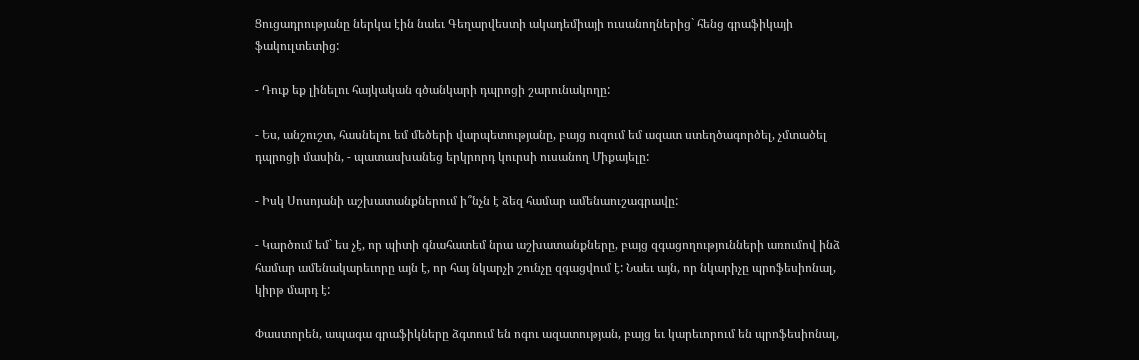Ցուցադրությանը ներկա էին նաեւ Գեղարվեստի ակադեմիայի ուսանողներից` հենց գրաֆիկայի ֆակուլտետից:

- Դուք եք լինելու հայկական գծանկարի դպրոցի շարունակողը:

- Ես, անշուշտ, հասնելու եմ մեծերի վարպետությանը, բայց ուզում եմ ազատ ստեղծագործել, չմտածել դպրոցի մասին, - պատասխանեց երկրորդ կուրսի ուսանող Միքայելը:

- Իսկ Սոսոյանի աշխատանքներում ի՞նչն է ձեզ համար ամենաուշագրավը:

- Կարծում եմ` ես չէ, որ պիտի գնահատեմ նրա աշխատանքները, բայց զգացողությունների առումով ինձ համար ամենակարեւորը այն է, որ հայ նկարչի շունչը զգացվում է: Նաեւ այն, որ նկարիչը պրոֆեսիոնալ, կիրթ մարդ է:

Փաստորեն, ապագա գրաֆիկները ձգտում են ոգու ազատության, բայց եւ կարեւորում են պրոֆեսիոնալ,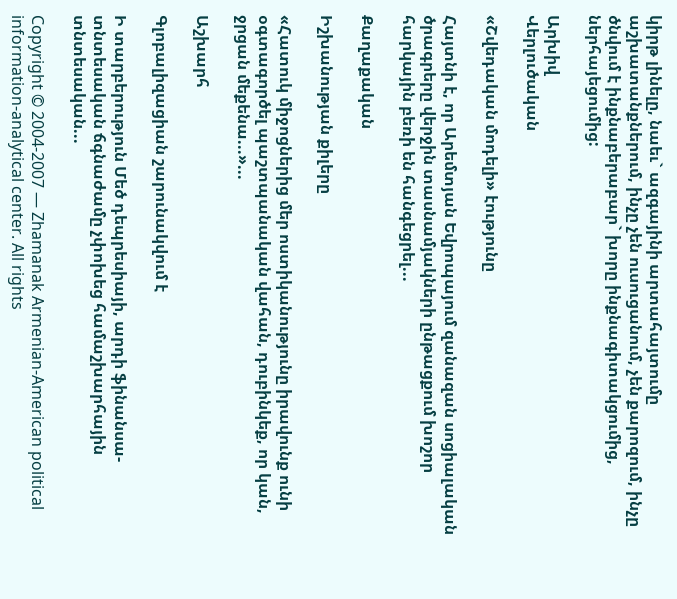կիրթ լինելը, նաեւ` ազգայինի արտահայտումը աշխատանքներում, ինչը չեն ուսուցանում, չեն քարոզում, ինչը ծնվում է ինքնաբերաբար` խորը ինքնագիտակցումից, ներհայեցումից:

Արխիվ
Վերլուծական

«Շվեդական մոդելի» էությունը

Հայտնի է, որ Արեմտյան Եվրոպայում զանազան սոցիալական ծրագրերը վերջին տասնամյակների ընթացքում խոշոր հարկային բեռի են հանգեցրել...

Քաղաքական

Իշխանության քիլերը

«Հատուկ միջոցներից մեր ոստիկանությունը իրավունք ունի օգտագործել պաշտպանական վահան, դուբինկեք, որ կան, ջրցան մեքենա...»...

Աշխարհ

Գլոբալիզացիան շարունակվում է

Ի տարբերություն Մեծ դեպրեսիայի, արդի ֆինանսա-տնտեսական ճգնաժամը չփոխեց համաշխարհային տնտեսական...

Copyright © 2004-2007 — Zhamanak Armenian-American political information-analytical center. All rights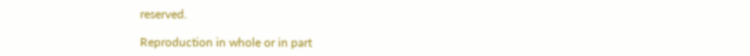reserved.

Reproduction in whole or in part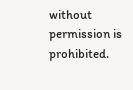without permission is prohibited.